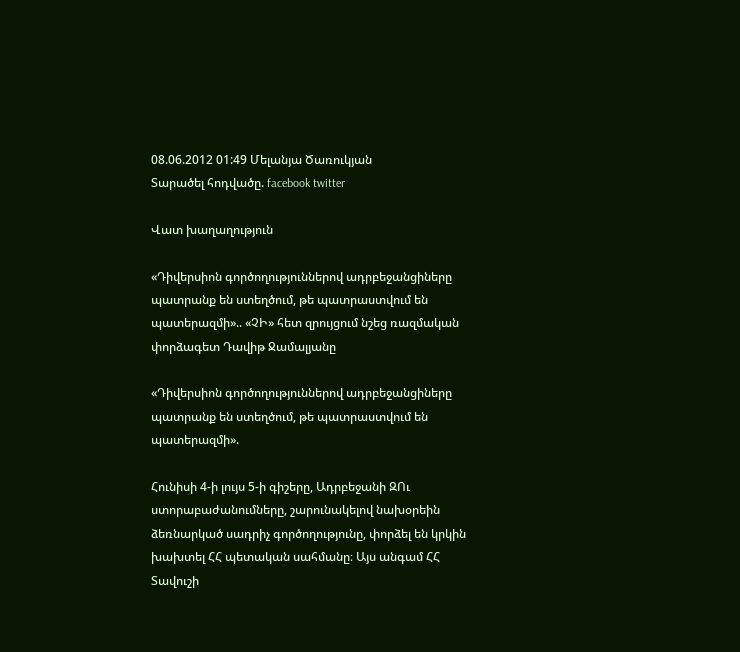08.06.2012 01:49 Մելանյա Ծառուկյան
Տարածել հոդվածը. facebook twitter

Վատ խաղաղություն

«Դիվերսիոն գործողություններով ադրբեջանցիները պատրանք են ստեղծում, թե պատրաստվում են պատերազմի».. «ՉԻ» հետ զրույցում նշեց ռազմական փորձագետ Դավիթ Ջամալյանը

«Դիվերսիոն գործողություններով ադրբեջանցիները պատրանք են ստեղծում, թե պատրաստվում են պատերազմի».

Հունիսի 4-ի լույս 5-ի գիշերը, Ադրբեջանի ԶՈւ ստորաբաժանումները, շարունակելով նախօրեին ձեռնարկած սադրիչ գործողությունը, փորձել են կրկին խախտել ՀՀ պետական սահմանը։ Այս անգամ ՀՀ Տավուշի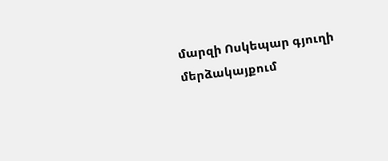մարզի Ոսկեպար գյուղի մերձակայքում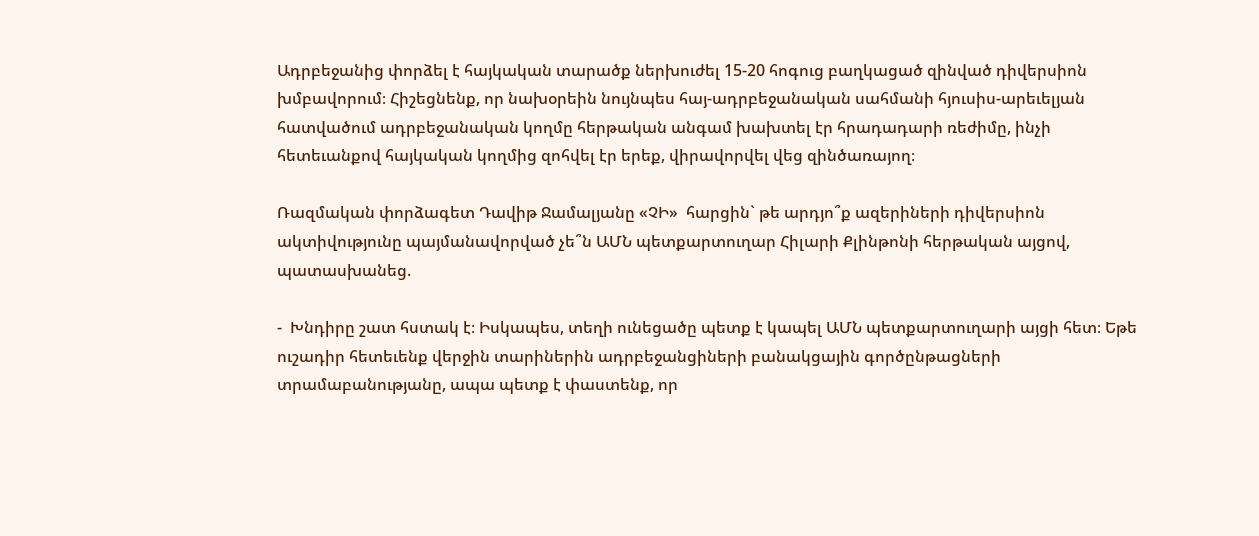Ադրբեջանից փորձել է հայկական տարածք ներխուժել 15-20 հոգուց բաղկացած զինված դիվերսիոն խմբավորում։ Հիշեցնենք, որ նախօրեին նույնպես հայ-ադրբեջանական սահմանի հյուսիս-արեւելյան հատվածում ադրբեջանական կողմը հերթական անգամ խախտել էր հրադադարի ռեժիմը, ինչի հետեւանքով հայկական կողմից զոհվել էր երեք, վիրավորվել վեց զինծառայող։

Ռազմական փորձագետ Դավիթ Ջամալյանը «ՉԻ»  հարցին` թե արդյո՞ք ազերիների դիվերսիոն ակտիվությունը պայմանավորված չե՞ն ԱՄՆ պետքարտուղար Հիլարի Քլինթոնի հերթական այցով, պատասխանեց.

-  Խնդիրը շատ հստակ է։ Իսկապես, տեղի ունեցածը պետք է կապել ԱՄՆ պետքարտուղարի այցի հետ։ Եթե ուշադիր հետեւենք վերջին տարիներին ադրբեջանցիների բանակցային գործընթացների տրամաբանությանը, ապա պետք է փաստենք, որ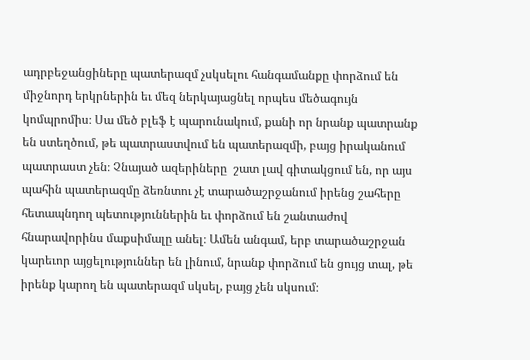ադրբեջանցիները պատերազմ չսկսելու հանգամանքը փորձում են միջնորդ երկրներին եւ մեզ ներկայացնել որպես մեծագույն կոմպրոմիս։ Սա մեծ բլեֆ է պարունակում, քանի որ նրանք պատրանք են ստեղծում, թե պատրաստվում են պատերազմի, բայց իրականում պատրաստ չեն։ Չնայած ազերիները  շատ լավ գիտակցում են, որ այս պահին պատերազմը ձեռնտու չէ տարածաշրջանում իրենց շահերը հետապնդող պետություններին եւ փորձում են շանտաժով հնարավորինս մաքսիմալը անել։ Ամեն անգամ, երբ տարածաշրջան կարեւոր այցելություններ են լինում, նրանք փորձում են ցույց տալ, թե իրենք կարող են պատերազմ սկսել, բայց չեն սկսում։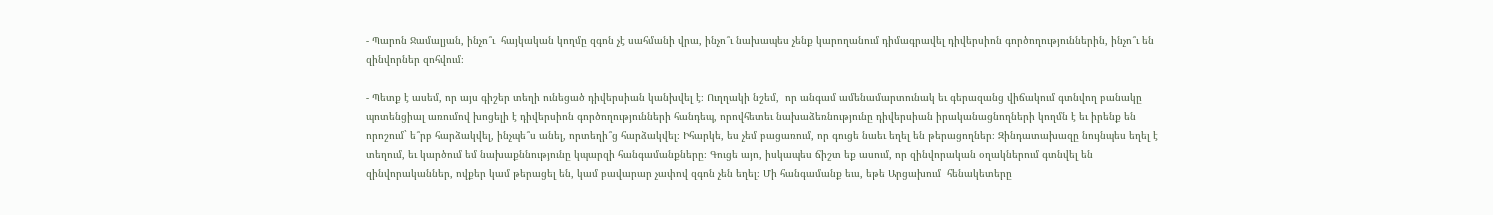- Պարոն Ջամալյան, ինչո՞ւ  հայկական կողմը զգոն չէ սահմանի վրա, ինչո՞ւ նախապես չենք կարողանում դիմագրավել դիվերսիոն գործողություններին, ինչո՞ւ են զինվորներ զոհվում։

- Պետք է ասեմ, որ այս գիշեր տեղի ունեցած դիվերսիան կանխվել է։ Ուղղակի նշեմ,  որ անգամ ամենամարտունակ եւ գերազանց վիճակում գտնվող բանակը պոտենցիալ առումով խոցելի է դիվերսիոն գործողությունների հանդեպ, որովհետեւ նախաձեռնությունը դիվերսիան իրականացնողների կողմն է եւ իրենք են որոշում` ե՞րբ հարձակվել, ինչպե՞ս անել, որտեղի՞ց հարձակվել։ Իհարկե, ես չեմ բացառում, որ գուցե նաեւ եղել են թերացողներ։ Զինդատախազը նույնպես եղել է տեղում, եւ կարծում եմ նախաքննությունը կպարզի հանգամանքները։ Գուցե այո, իսկապես ճիշտ եք ասում, որ զինվորական օղակներում գտնվել են զինվորականներ, ովքեր կամ թերացել են, կամ բավարար չափով զգոն չեն եղել։ Մի հանգամանք եւս, եթե Արցախում  հենակետերը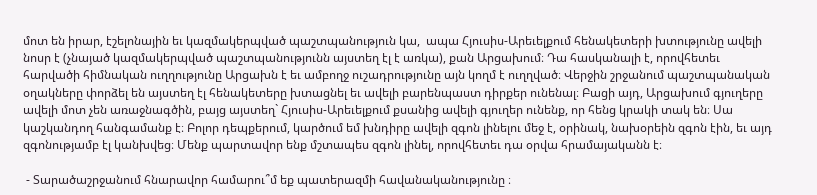մոտ են իրար, էշելոնային եւ կազմակերպված պաշտպանություն կա,  ապա Հյուսիս-Արեւելքում հենակետերի խտությունը ավելի նոսր է (չնայած կազմակերպված պաշտպանությունն այստեղ էլ է առկա), քան Արցախում։ Դա հասկանալի է, որովհետեւ հարվածի հիմնական ուղղությունը Արցախն է եւ ամբողջ ուշադրությունը այն կողմ է ուղղված։ Վերջին շրջանում պաշտպանական օղակները փորձել են այստեղ էլ հենակետերը խտացնել եւ ավելի բարենպաստ դիրքեր ունենալ։ Բացի այդ, Արցախում գյուղերը ավելի մոտ չեն առաջնագծին, բայց այստեղ` Հյուսիս-Արեւելքում քսանից ավելի գյուղեր ունենք, որ հենց կրակի տակ են։ Սա կաշկանդող հանգամանք է։ Բոլոր դեպքերում, կարծում եմ խնդիրը ավելի զգոն լինելու մեջ է, օրինակ, նախօրեին զգոն էին, եւ այդ զգոնությամբ էլ կանխվեց։ Մենք պարտավոր ենք մշտապես զգոն լինել, որովհետեւ դա օրվա հրամայականն է։

 - Տարածաշրջանում հնարավոր համարու՞մ եք պատերազմի հավանականությունը ։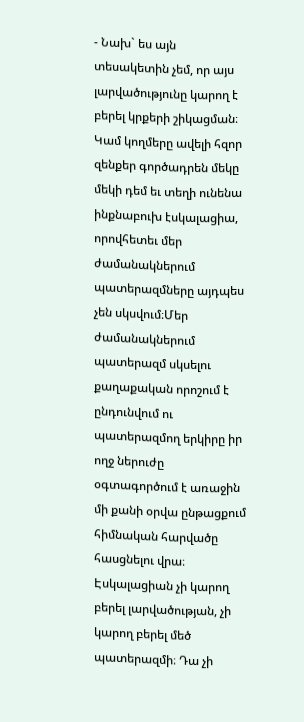- Նախ` ես այն տեսակետին չեմ, որ այս լարվածությունը կարող է բերել կրքերի շիկացման։ Կամ կողմերը ավելի հզոր զենքեր գործադրեն մեկը մեկի դեմ եւ տեղի ունենա ինքնաբուխ էսկալացիա, որովհետեւ մեր ժամանակներում պատերազմները այդպես չեն սկսվում։Մեր ժամանակներում պատերազմ սկսելու քաղաքական որոշում է ընդունվում ու պատերազմող երկիրը իր ողջ ներուժը օգտագործում է առաջին մի քանի օրվա ընթացքում հիմնական հարվածը հասցնելու վրա։ Էսկալացիան չի կարող բերել լարվածության, չի կարող բերել մեծ պատերազմի։ Դա չի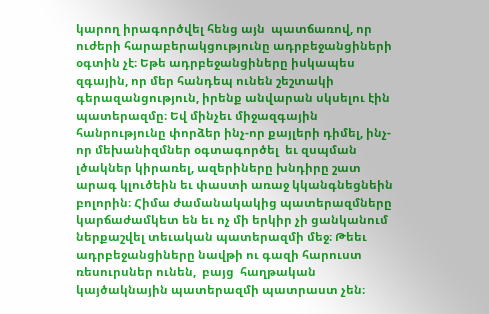կարող իրագործվել հենց այն  պատճառով, որ ուժերի հարաբերակցությունը ադրբեջանցիների օգտին չէ։ Եթե ադրբեջանցիները իսկապես զգային, որ մեր հանդեպ ունեն շեշտակի գերազանցություն, իրենք անվարան սկսելու էին պատերազմը։ Եվ մինչեւ միջազգային հանրությունը փորձեր ինչ-որ քայլերի դիմել, ինչ-որ մեխանիզմներ օգտագործել  եւ զսպման լծակներ կիրառել, ազերիները խնդիրը շատ արագ կլուծեին եւ փաստի առաջ կկանգնեցնեին բոլորին։ Հիմա ժամանակակից պատերազմները կարճաժամկետ են եւ ոչ մի երկիր չի ցանկանում ներքաշվել տեւական պատերազմի մեջ։ Թեեւ ադրբեջանցիները նավթի ու գազի հարուստ ռեսուրսներ ունեն,  բայց  հաղթական կայծակնային պատերազմի պատրաստ չեն։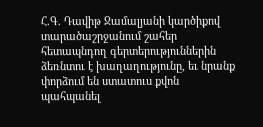Հ.Գ. Դավիթ Ջամալյանի կարծիքով տարածաշրջանում շահեր հետապնդող գերտերություններին ձեռնտու է խաղաղությունը, եւ նրանք փորձում են ստատուս քվոն պահպանել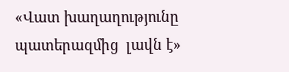«Վատ խաղաղությունը պատերազմից  լավն է»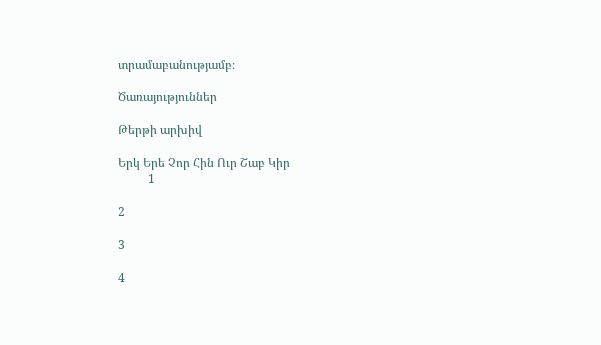տրամաբանությամբ։

Ծառայություններ

Թերթի արխիվ

Երկ Երե Չոր Հին Ուր Շաբ Կիր
          1

2

3

4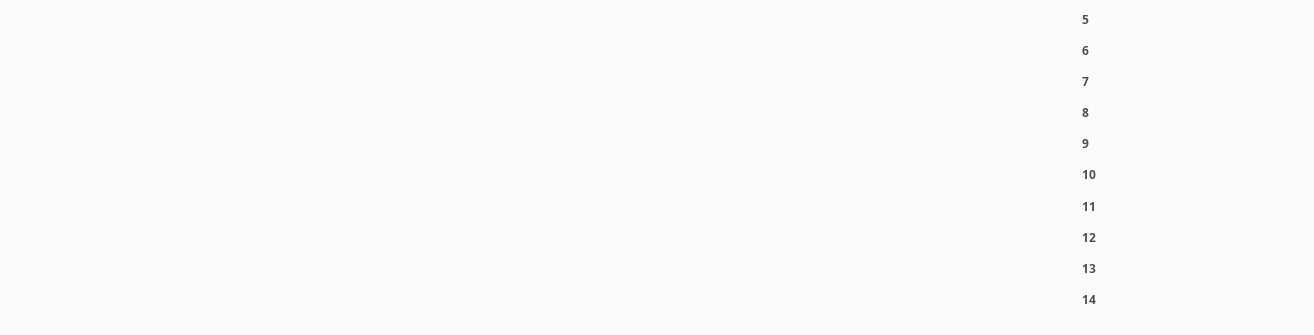5

6

7

8

9

10

11

12

13

14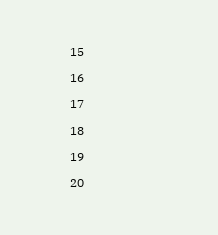15

16

17

18

19

20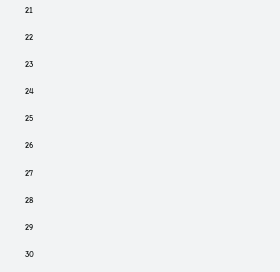21

22

23

24

25

26

27

28

29

30